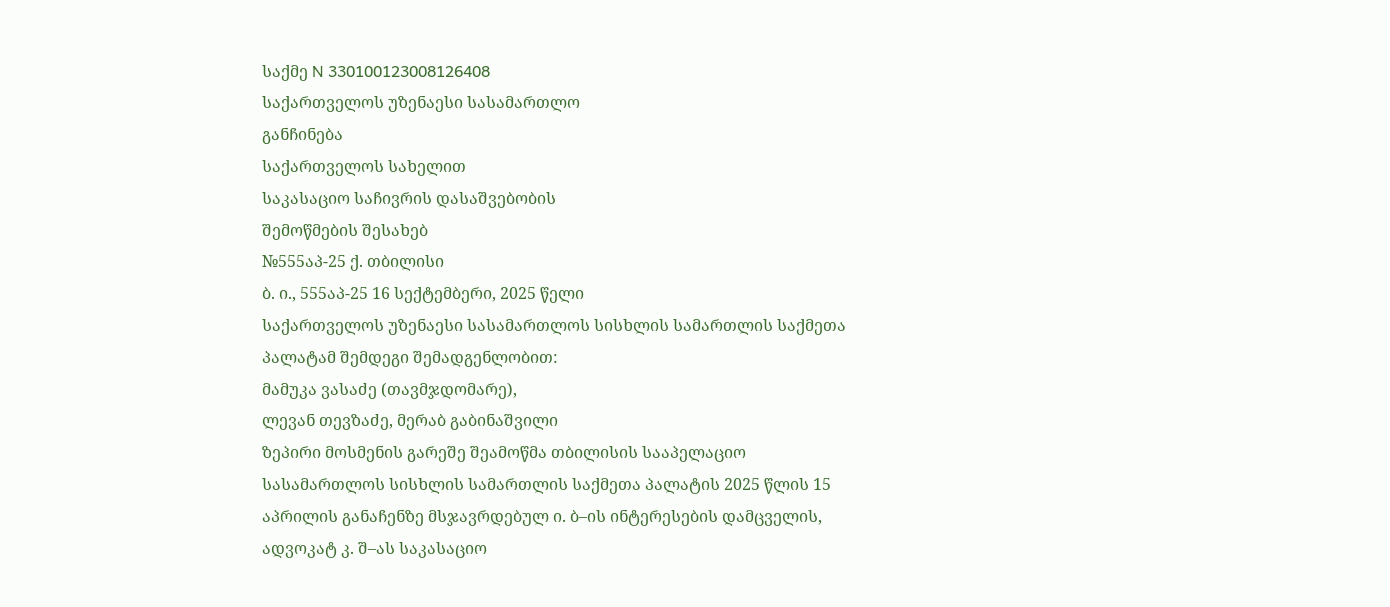საქმე N 330100123008126408
საქართველოს უზენაესი სასამართლო
განჩინება
საქართველოს სახელით
საკასაციო საჩივრის დასაშვებობის
შემოწმების შესახებ
№555აპ-25 ქ. თბილისი
ბ. ი., 555აპ-25 16 სექტემბერი, 2025 წელი
საქართველოს უზენაესი სასამართლოს სისხლის სამართლის საქმეთა პალატამ შემდეგი შემადგენლობით:
მამუკა ვასაძე (თავმჯდომარე),
ლევან თევზაძე, მერაბ გაბინაშვილი
ზეპირი მოსმენის გარეშე შეამოწმა თბილისის სააპელაციო სასამართლოს სისხლის სამართლის საქმეთა პალატის 2025 წლის 15 აპრილის განაჩენზე მსჯავრდებულ ი. ბ–ის ინტერესების დამცველის, ადვოკატ კ. შ–ას საკასაციო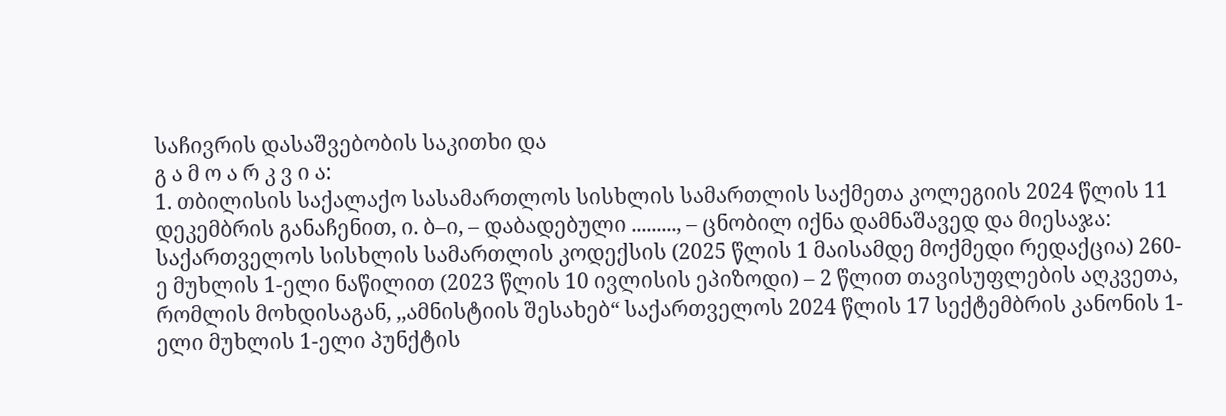საჩივრის დასაშვებობის საკითხი და
გ ა მ ო ა რ კ ვ ი ა:
1. თბილისის საქალაქო სასამართლოს სისხლის სამართლის საქმეთა კოლეგიის 2024 წლის 11 დეკემბრის განაჩენით, ი. ბ–ი, – დაბადებული ........., – ცნობილ იქნა დამნაშავედ და მიესაჯა: საქართველოს სისხლის სამართლის კოდექსის (2025 წლის 1 მაისამდე მოქმედი რედაქცია) 260-ე მუხლის 1-ელი ნაწილით (2023 წლის 10 ივლისის ეპიზოდი) – 2 წლით თავისუფლების აღკვეთა, რომლის მოხდისაგან, ,,ამნისტიის შესახებ“ საქართველოს 2024 წლის 17 სექტემბრის კანონის 1-ელი მუხლის 1-ელი პუნქტის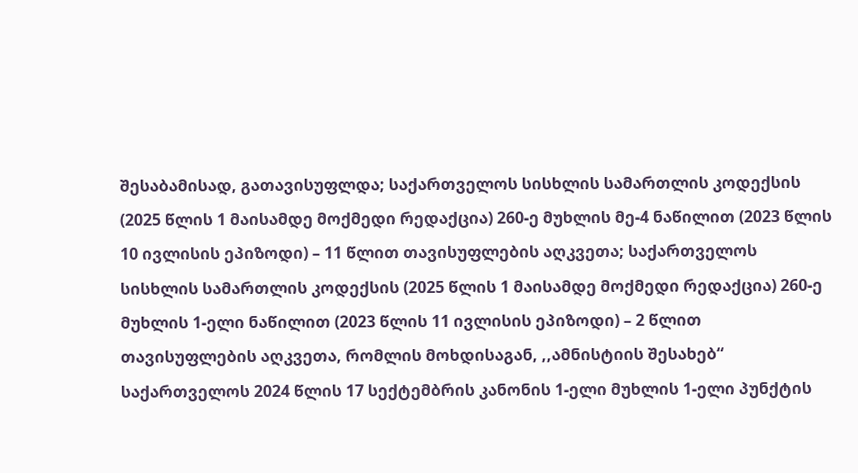შესაბამისად, გათავისუფლდა; საქართველოს სისხლის სამართლის კოდექსის (2025 წლის 1 მაისამდე მოქმედი რედაქცია) 260-ე მუხლის მე-4 ნაწილით (2023 წლის 10 ივლისის ეპიზოდი) – 11 წლით თავისუფლების აღკვეთა; საქართველოს სისხლის სამართლის კოდექსის (2025 წლის 1 მაისამდე მოქმედი რედაქცია) 260-ე მუხლის 1-ელი ნაწილით (2023 წლის 11 ივლისის ეპიზოდი) – 2 წლით თავისუფლების აღკვეთა, რომლის მოხდისაგან, ,,ამნისტიის შესახებ“ საქართველოს 2024 წლის 17 სექტემბრის კანონის 1-ელი მუხლის 1-ელი პუნქტის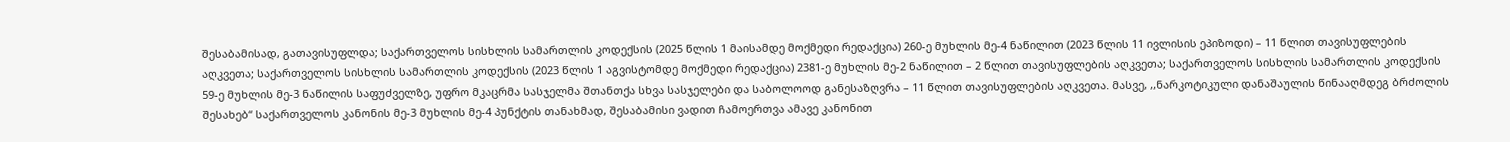შესაბამისად, გათავისუფლდა; საქართველოს სისხლის სამართლის კოდექსის (2025 წლის 1 მაისამდე მოქმედი რედაქცია) 260-ე მუხლის მე-4 ნაწილით (2023 წლის 11 ივლისის ეპიზოდი) – 11 წლით თავისუფლების აღკვეთა; საქართველოს სისხლის სამართლის კოდექსის (2023 წლის 1 აგვისტომდე მოქმედი რედაქცია) 2381-ე მუხლის მე-2 ნაწილით – 2 წლით თავისუფლების აღკვეთა; საქართველოს სისხლის სამართლის კოდექსის 59-ე მუხლის მე-3 ნაწილის საფუძველზე, უფრო მკაცრმა სასჯელმა შთანთქა სხვა სასჯელები და საბოლოოდ განესაზღვრა – 11 წლით თავისუფლების აღკვეთა. მასვე, ,,ნარკოტიკული დანაშაულის წინააღმდეგ ბრძოლის შესახებ“ საქართველოს კანონის მე-3 მუხლის მე-4 პუნქტის თანახმად, შესაბამისი ვადით ჩამოერთვა ამავე კანონით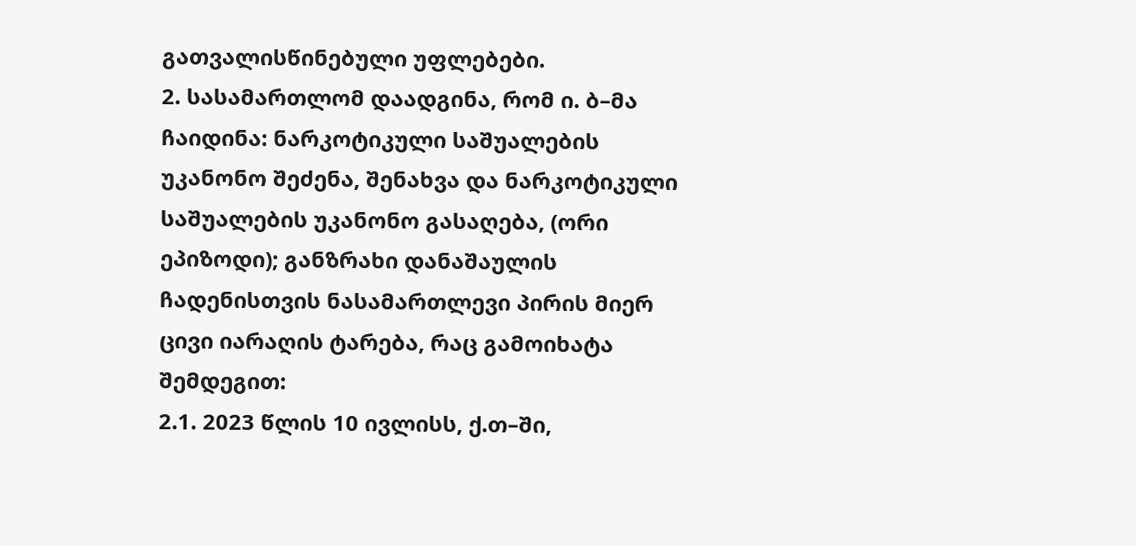გათვალისწინებული უფლებები.
2. სასამართლომ დაადგინა, რომ ი. ბ–მა ჩაიდინა: ნარკოტიკული საშუალების უკანონო შეძენა, შენახვა და ნარკოტიკული საშუალების უკანონო გასაღება, (ორი ეპიზოდი); განზრახი დანაშაულის ჩადენისთვის ნასამართლევი პირის მიერ ცივი იარაღის ტარება, რაც გამოიხატა შემდეგით:
2.1. 2023 წლის 10 ივლისს, ქ.თ–ში,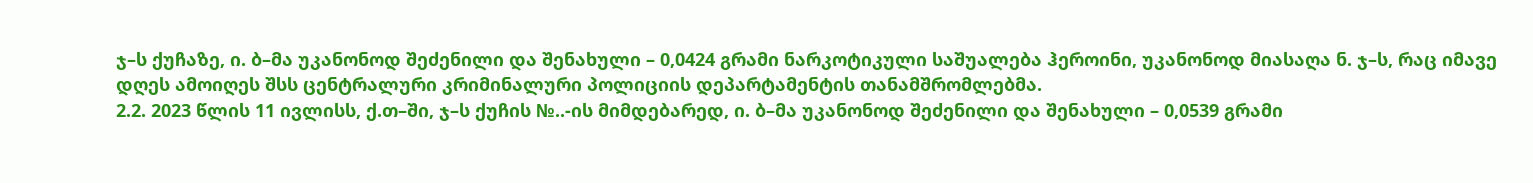ჯ–ს ქუჩაზე, ი. ბ–მა უკანონოდ შეძენილი და შენახული – 0,0424 გრამი ნარკოტიკული საშუალება ჰეროინი, უკანონოდ მიასაღა ნ. ჯ–ს, რაც იმავე დღეს ამოიღეს შსს ცენტრალური კრიმინალური პოლიციის დეპარტამენტის თანამშრომლებმა.
2.2. 2023 წლის 11 ივლისს, ქ.თ–ში, ჯ–ს ქუჩის №..-ის მიმდებარედ, ი. ბ–მა უკანონოდ შეძენილი და შენახული – 0,0539 გრამი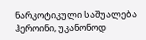ნარკოტიკული საშუალება ჰეროინი, უკანონოდ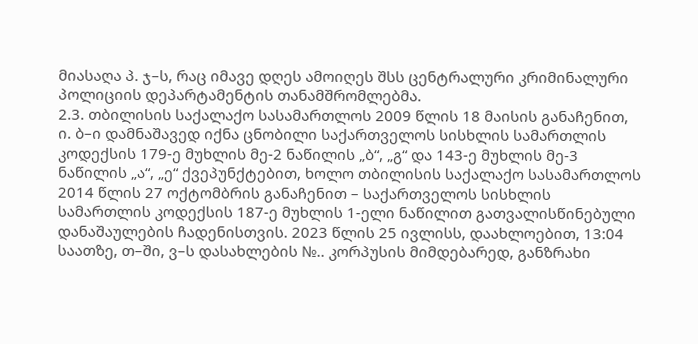მიასაღა პ. ჯ–ს, რაც იმავე დღეს ამოიღეს შსს ცენტრალური კრიმინალური პოლიციის დეპარტამენტის თანამშრომლებმა.
2.3. თბილისის საქალაქო სასამართლოს 2009 წლის 18 მაისის განაჩენით, ი. ბ–ი დამნაშავედ იქნა ცნობილი საქართველოს სისხლის სამართლის კოდექსის 179-ე მუხლის მე-2 ნაწილის „ბ“, „გ“ და 143-ე მუხლის მე-3 ნაწილის „ა“, „ე“ ქვეპუნქტებით, ხოლო თბილისის საქალაქო სასამართლოს 2014 წლის 27 ოქტომბრის განაჩენით – საქართველოს სისხლის სამართლის კოდექსის 187-ე მუხლის 1-ელი ნაწილით გათვალისწინებული დანაშაულების ჩადენისთვის. 2023 წლის 25 ივლისს, დაახლოებით, 13:04 საათზე, თ–ში, ვ–ს დასახლების №.. კორპუსის მიმდებარედ, განზრახი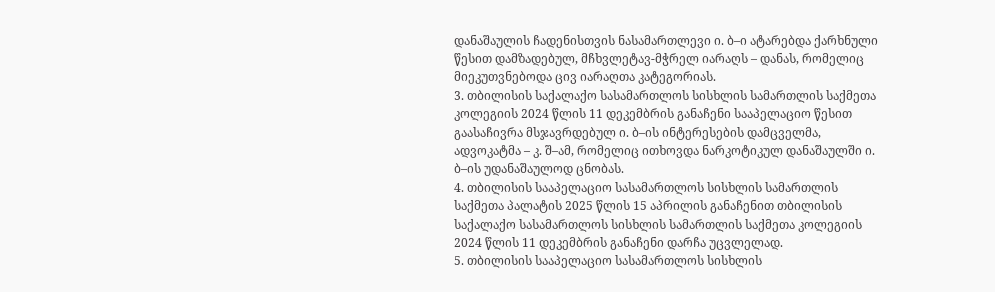დანაშაულის ჩადენისთვის ნასამართლევი ი. ბ–ი ატარებდა ქარხნული წესით დამზადებულ, მჩხვლეტავ-მჭრელ იარაღს – დანას, რომელიც მიეკუთვნებოდა ცივ იარაღთა კატეგორიას.
3. თბილისის საქალაქო სასამართლოს სისხლის სამართლის საქმეთა კოლეგიის 2024 წლის 11 დეკემბრის განაჩენი სააპელაციო წესით გაასაჩივრა მსჯავრდებულ ი. ბ–ის ინტერესების დამცველმა, ადვოკატმა – კ. შ–ამ, რომელიც ითხოვდა ნარკოტიკულ დანაშაულში ი. ბ–ის უდანაშაულოდ ცნობას.
4. თბილისის სააპელაციო სასამართლოს სისხლის სამართლის საქმეთა პალატის 2025 წლის 15 აპრილის განაჩენით თბილისის საქალაქო სასამართლოს სისხლის სამართლის საქმეთა კოლეგიის 2024 წლის 11 დეკემბრის განაჩენი დარჩა უცვლელად.
5. თბილისის სააპელაციო სასამართლოს სისხლის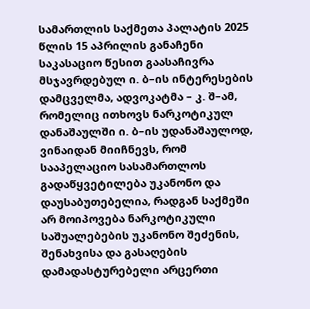სამართლის საქმეთა პალატის 2025 წლის 15 აპრილის განაჩენი საკასაციო წესით გაასაჩივრა მსჯავრდებულ ი. ბ–ის ინტერესების დამცველმა, ადვოკატმა – კ. შ–ამ, რომელიც ითხოვს ნარკოტიკულ დანაშაულში ი. ბ–ის უდანაშაულოდ, ვინაიდან მიიჩნევს, რომ სააპელაციო სასამართლოს გადაწყვეტილება უკანონო და დაუსაბუთებელია, რადგან საქმეში არ მოიპოვება ნარკოტიკული საშუალებების უკანონო შეძენის, შენახვისა და გასაღების დამადასტურებელი არცერთი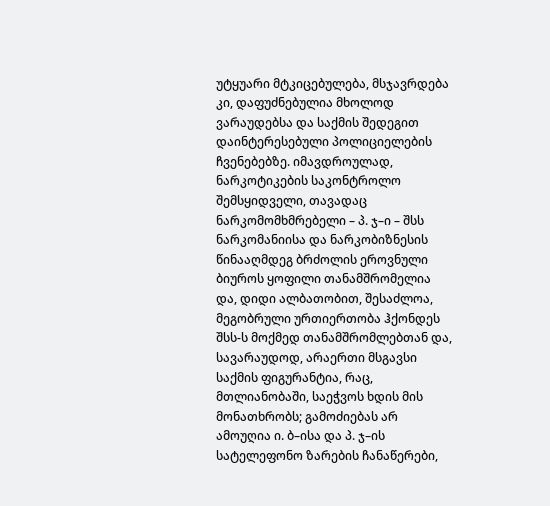უტყუარი მტკიცებულება, მსჯავრდება კი, დაფუძნებულია მხოლოდ ვარაუდებსა და საქმის შედეგით დაინტერესებული პოლიციელების ჩვენებებზე. იმავდროულად, ნარკოტიკების საკონტროლო შემსყიდველი, თავადაც ნარკომომხმრებელი – პ. ჯ–ი – შსს ნარკომანიისა და ნარკობიზნესის წინააღმდეგ ბრძოლის ეროვნული ბიუროს ყოფილი თანამშრომელია და, დიდი ალბათობით, შესაძლოა, მეგობრული ურთიერთობა ჰქონდეს შსს-ს მოქმედ თანამშრომლებთან და, სავარაუდოდ, არაერთი მსგავსი საქმის ფიგურანტია, რაც, მთლიანობაში, საეჭვოს ხდის მის მონათხრობს; გამოძიებას არ ამოუღია ი. ბ–ისა და პ. ჯ–ის სატელეფონო ზარების ჩანაწერები,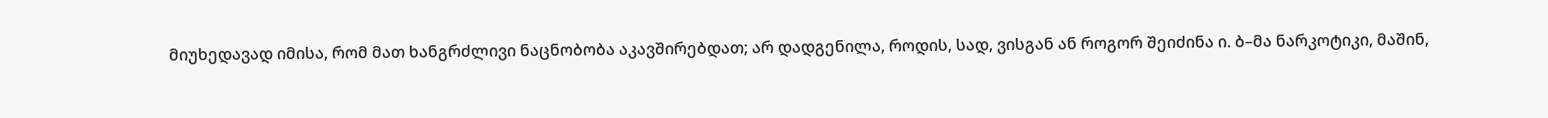მიუხედავად იმისა, რომ მათ ხანგრძლივი ნაცნობობა აკავშირებდათ; არ დადგენილა, როდის, სად, ვისგან ან როგორ შეიძინა ი. ბ–მა ნარკოტიკი, მაშინ,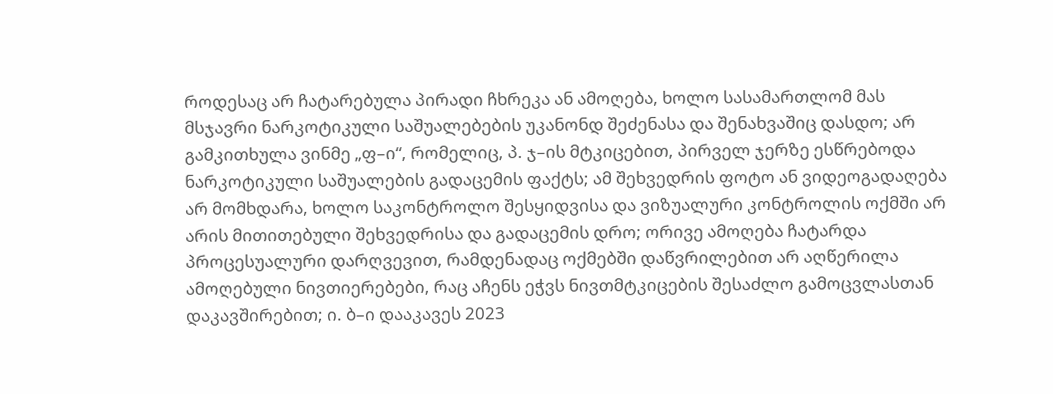როდესაც არ ჩატარებულა პირადი ჩხრეკა ან ამოღება, ხოლო სასამართლომ მას მსჯავრი ნარკოტიკული საშუალებების უკანონდ შეძენასა და შენახვაშიც დასდო; არ გამკითხულა ვინმე „ფ–ი“, რომელიც, პ. ჯ–ის მტკიცებით, პირველ ჯერზე ესწრებოდა ნარკოტიკული საშუალების გადაცემის ფაქტს; ამ შეხვედრის ფოტო ან ვიდეოგადაღება არ მომხდარა, ხოლო საკონტროლო შესყიდვისა და ვიზუალური კონტროლის ოქმში არ არის მითითებული შეხვედრისა და გადაცემის დრო; ორივე ამოღება ჩატარდა პროცესუალური დარღვევით, რამდენადაც ოქმებში დაწვრილებით არ აღწერილა ამოღებული ნივთიერებები, რაც აჩენს ეჭვს ნივთმტკიცების შესაძლო გამოცვლასთან დაკავშირებით; ი. ბ–ი დააკავეს 2023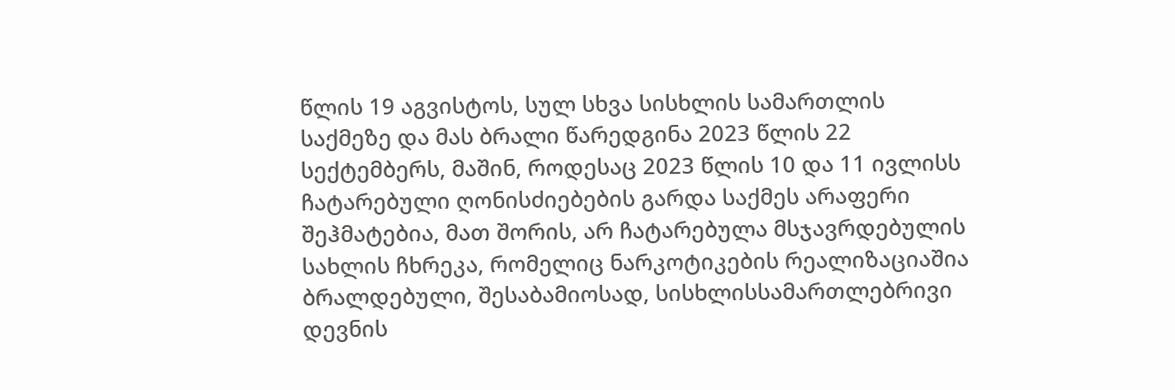წლის 19 აგვისტოს, სულ სხვა სისხლის სამართლის საქმეზე და მას ბრალი წარედგინა 2023 წლის 22 სექტემბერს, მაშინ, როდესაც 2023 წლის 10 და 11 ივლისს ჩატარებული ღონისძიებების გარდა საქმეს არაფერი შეჰმატებია, მათ შორის, არ ჩატარებულა მსჯავრდებულის სახლის ჩხრეკა, რომელიც ნარკოტიკების რეალიზაციაშია ბრალდებული, შესაბამიოსად, სისხლისსამართლებრივი დევნის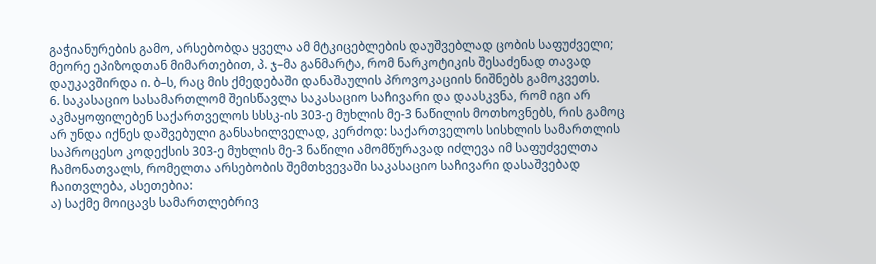გაჭიანურების გამო, არსებობდა ყველა ამ მტკიცებლების დაუშვებლად ცობის საფუძველი; მეორე ეპიზოდთან მიმართებით, პ. ჯ–მა განმარტა, რომ ნარკოტიკის შესაძენად თავად დაუკავშირდა ი. ბ–ს, რაც მის ქმედებაში დანაშაულის პროვოკაციის ნიშნებს გამოკვეთს.
6. საკასაციო სასამართლომ შეისწავლა საკასაციო საჩივარი და დაასკვნა, რომ იგი არ აკმაყოფილებენ საქართველოს სსსკ-ის 303-ე მუხლის მე-3 ნაწილის მოთხოვნებს, რის გამოც არ უნდა იქნეს დაშვებული განსახილველად, კერძოდ: საქართველოს სისხლის სამართლის საპროცესო კოდექსის 303-ე მუხლის მე-3 ნაწილი ამომწურავად იძლევა იმ საფუძველთა ჩამონათვალს, რომელთა არსებობის შემთხვევაში საკასაციო საჩივარი დასაშვებად ჩაითვლება, ასეთებია:
ა) საქმე მოიცავს სამართლებრივ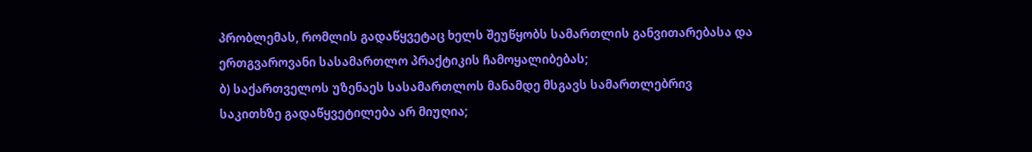პრობლემას, რომლის გადაწყვეტაც ხელს შეუწყობს სამართლის განვითარებასა და ერთგვაროვანი სასამართლო პრაქტიკის ჩამოყალიბებას;
ბ) საქართველოს უზენაეს სასამართლოს მანამდე მსგავს სამართლებრივ საკითხზე გადაწყვეტილება არ მიუღია;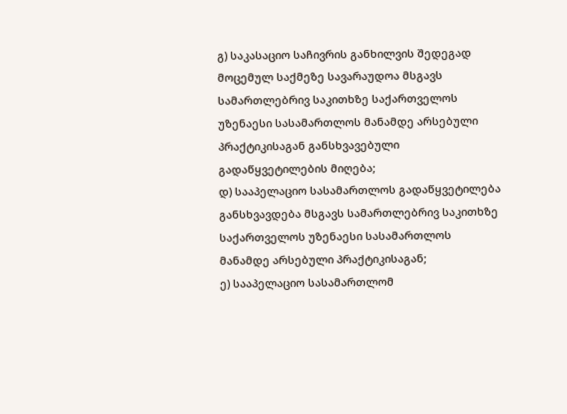გ) საკასაციო საჩივრის განხილვის შედეგად მოცემულ საქმეზე სავარაუდოა მსგავს სამართლებრივ საკითხზე საქართველოს უზენაესი სასამართლოს მანამდე არსებული პრაქტიკისაგან განსხვავებული გადაწყვეტილების მიღება;
დ) სააპელაციო სასამართლოს გადაწყვეტილება განსხვავდება მსგავს სამართლებრივ საკითხზე საქართველოს უზენაესი სასამართლოს მანამდე არსებული პრაქტიკისაგან;
ე) სააპელაციო სასამართლომ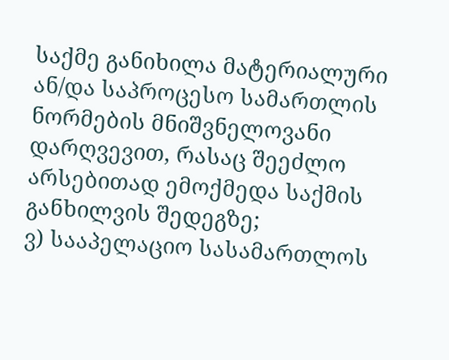საქმე განიხილა მატერიალური ან/და საპროცესო სამართლის ნორმების მნიშვნელოვანი დარღვევით, რასაც შეეძლო არსებითად ემოქმედა საქმის განხილვის შედეგზე;
ვ) სააპელაციო სასამართლოს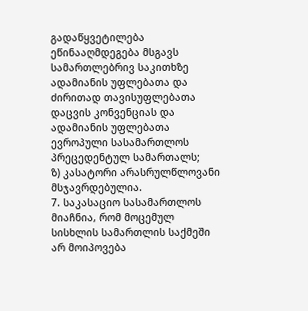გადაწყვეტილება ეწინააღმდეგება მსგავს სამართლებრივ საკითხზე ადამიანის უფლებათა და ძირითად თავისუფლებათა დაცვის კონვენციას და ადამიანის უფლებათა ევროპული სასამართლოს პრეცედენტულ სამართალს;
ზ) კასატორი არასრულწლოვანი მსჯავრდებულია.
7. საკასაციო სასამართლოს მიაჩნია, რომ მოცემულ სისხლის სამართლის საქმეში არ მოიპოვება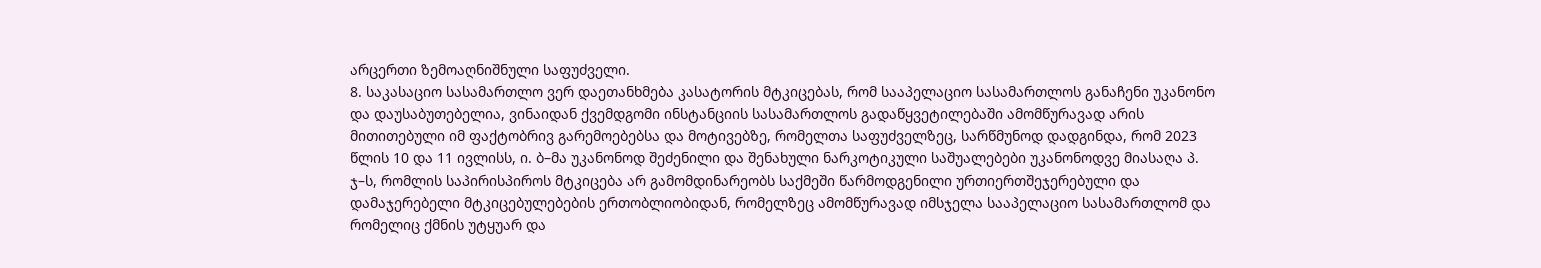არცერთი ზემოაღნიშნული საფუძველი.
8. საკასაციო სასამართლო ვერ დაეთანხმება კასატორის მტკიცებას, რომ სააპელაციო სასამართლოს განაჩენი უკანონო და დაუსაბუთებელია, ვინაიდან ქვემდგომი ინსტანციის სასამართლოს გადაწყვეტილებაში ამომწურავად არის მითითებული იმ ფაქტობრივ გარემოებებსა და მოტივებზე, რომელთა საფუძველზეც, სარწმუნოდ დადგინდა, რომ 2023 წლის 10 და 11 ივლისს, ი. ბ–მა უკანონოდ შეძენილი და შენახული ნარკოტიკული საშუალებები უკანონოდვე მიასაღა პ. ჯ–ს, რომლის საპირისპიროს მტკიცება არ გამომდინარეობს საქმეში წარმოდგენილი ურთიერთშეჯერებული და დამაჯერებელი მტკიცებულებების ერთობლიობიდან, რომელზეც ამომწურავად იმსჯელა სააპელაციო სასამართლომ და რომელიც ქმნის უტყუარ და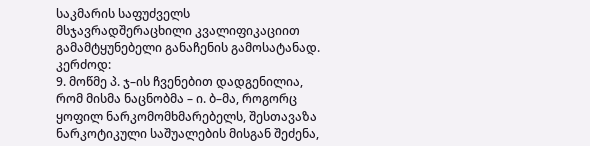საკმარის საფუძველს მსჯავრადშერაცხილი კვალიფიკაციით გამამტყუნებელი განაჩენის გამოსატანად. კერძოდ:
9. მოწმე პ. ჯ–ის ჩვენებით დადგენილია, რომ მისმა ნაცნობმა – ი. ბ–მა, როგორც ყოფილ ნარკომომხმარებელს, შესთავაზა ნარკოტიკული საშუალების მისგან შეძენა,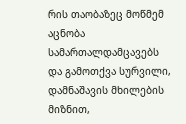რის თაობაზეც მოწმემ აცნობა სამართალდამცავებს და გამოთქვა სურვილი, დამნაშავის მხილების მიზნით,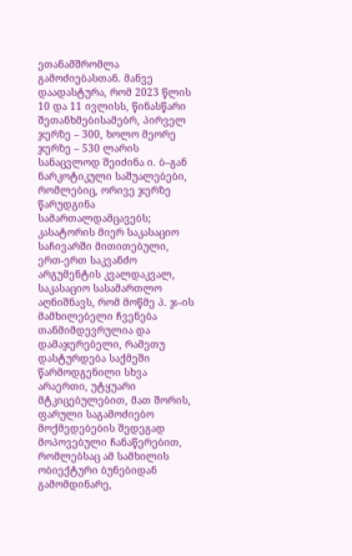ეთანამშრომლა გამოძიებასთან. მანვე დაადასტურა, რომ 2023 წლის 10 და 11 ივლისს, წინასწარი შეთანხმებისამებრ, პირველ ჯერზე – 300, ხოლო მეორე ჯერზე – 530 ლარის სანაცვლოდ შეიძინა ი. ბ–გან ნარკოტიკული საშუალებები, რომლებიც, ორივე ჯერზე წარუდგინა სამართალდამცავებს; კასატორის მიერ საკასაციო საჩივარში მითითებული, ერთ-ერთ საკვანძო არგუმენტის კვალდაკვალ, საკასაციო სასამართლო აღნიშნავს, რომ მოწმე პ. ჯ–ის მამხილებელი ჩვენება თანმიმდევრულია და დამაჯერებელი, რამეთუ დასტურდება საქმეში წარმოდგენილი სხვა არაერთი, უტყუარი მტკიცებულებით, მათ შორის, ფარული საგამოძიებო მოქმედებების შედეგად მოპოვებული ჩანაწერებით, რომლებსაც ამ სამხილის ობიექტური ბუნებიდან გამომდინარე,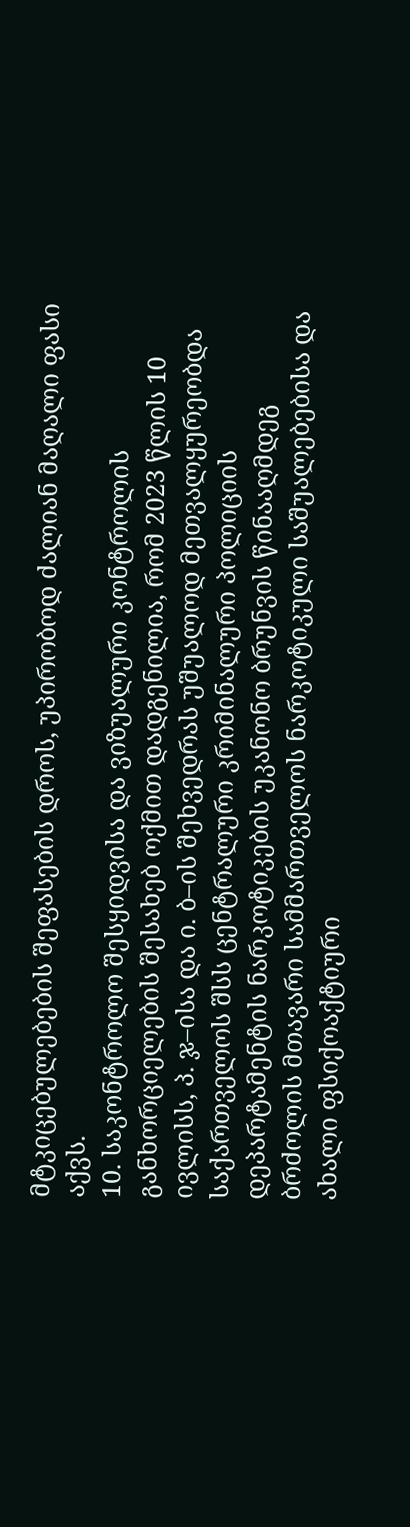მტკიცებულებების შეფასების დროს, უპირობოდ ძალიან მაღალი ფასი აქვს.
10. საკონტროლო შესყიდვისა და ვიზუალური კონტროლის განხორციელების შესახებ ოქმით დადგენილია, რომ 2023 წლის 10 ივლისს, პ. ჯ–ისა და ი. ბ–ის შეხვედრას უშუალოდ მეთვალყურეობდა საქართველოს შსს ცენტრალური კრიმინალური პოლიციის დეპარტამენტის ნარკოტიკების უკანონო ბრუნვის წინააღმდეგ ბრძოლის მთავარი სამმართველოს ნარკოტიკული საშუალებებისა და ახალი ფსიქოაქტიური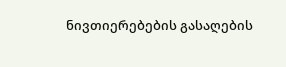ნივთიერებების გასაღების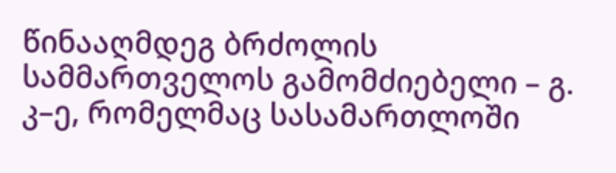წინააღმდეგ ბრძოლის სამმართველოს გამომძიებელი – გ. კ–ე, რომელმაც სასამართლოში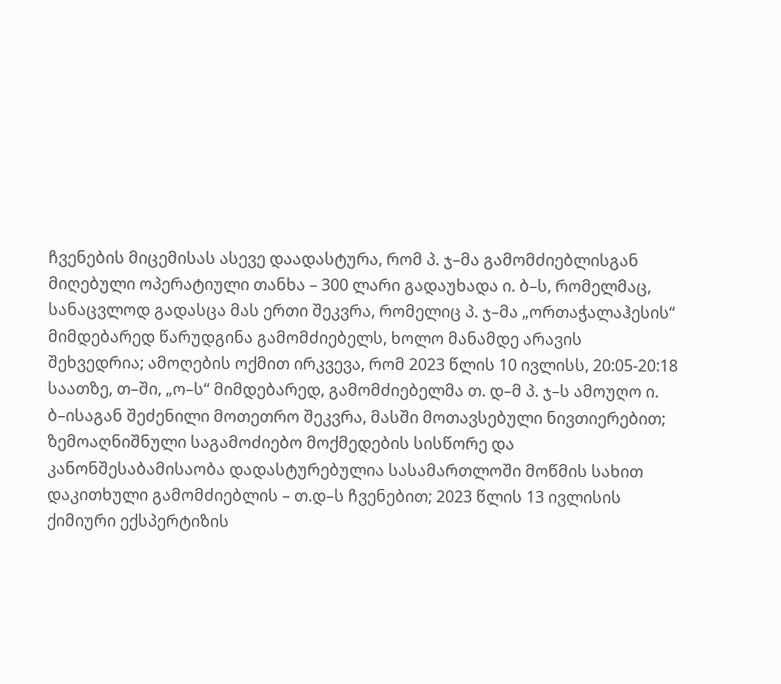ჩვენების მიცემისას ასევე დაადასტურა, რომ პ. ჯ–მა გამომძიებლისგან მიღებული ოპერატიული თანხა – 300 ლარი გადაუხადა ი. ბ–ს, რომელმაც, სანაცვლოდ გადასცა მას ერთი შეკვრა, რომელიც პ. ჯ–მა „ორთაჭალაჰესის“ მიმდებარედ წარუდგინა გამომძიებელს, ხოლო მანამდე არავის შეხვედრია; ამოღების ოქმით ირკვევა, რომ 2023 წლის 10 ივლისს, 20:05-20:18 საათზე, თ–ში, „ო–ს“ მიმდებარედ, გამომძიებელმა თ. დ–მ პ. ჯ–ს ამოუღო ი. ბ–ისაგან შეძენილი მოთეთრო შეკვრა, მასში მოთავსებული ნივთიერებით; ზემოაღნიშნული საგამოძიებო მოქმედების სისწორე და კანონშესაბამისაობა დადასტურებულია სასამართლოში მოწმის სახით დაკითხული გამომძიებლის – თ.დ–ს ჩვენებით; 2023 წლის 13 ივლისის ქიმიური ექსპერტიზის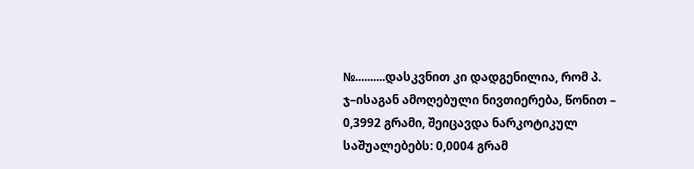№..........დასკვნით კი დადგენილია, რომ პ. ჯ–ისაგან ამოღებული ნივთიერება, წონით – 0,3992 გრამი, შეიცავდა ნარკოტიკულ საშუალებებს: 0,0004 გრამ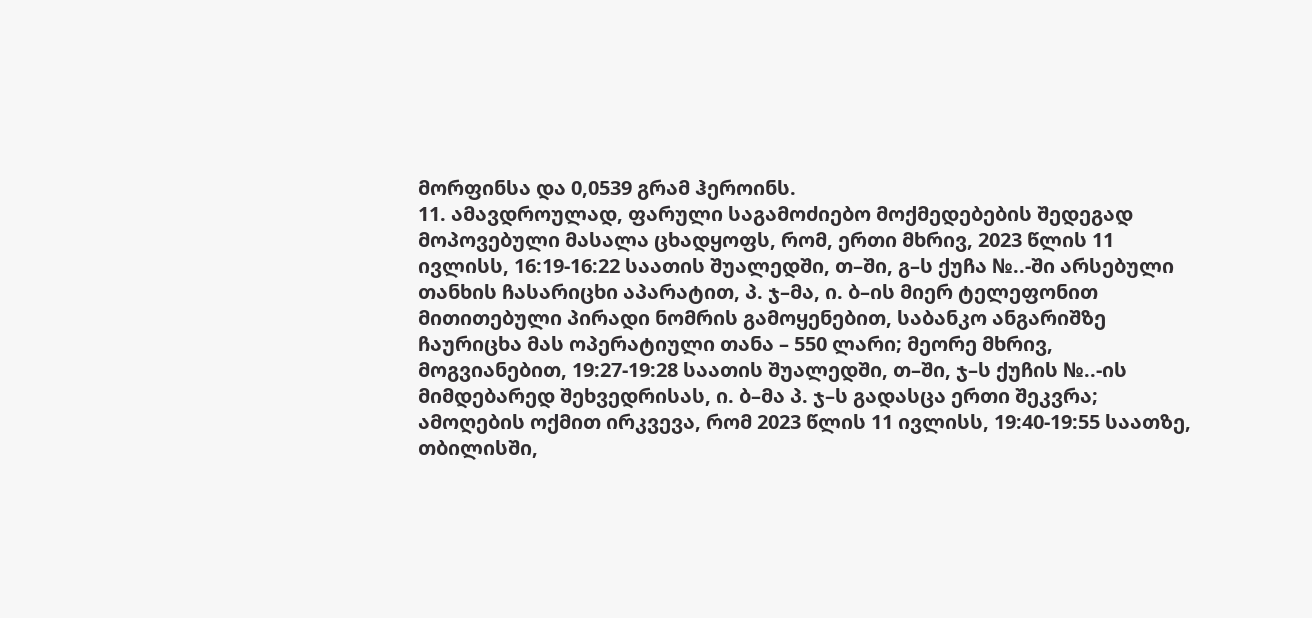მორფინსა და 0,0539 გრამ ჰეროინს.
11. ამავდროულად, ფარული საგამოძიებო მოქმედებების შედეგად მოპოვებული მასალა ცხადყოფს, რომ, ერთი მხრივ, 2023 წლის 11 ივლისს, 16:19-16:22 საათის შუალედში, თ–ში, გ–ს ქუჩა №..-ში არსებული თანხის ჩასარიცხი აპარატით, პ. ჯ–მა, ი. ბ–ის მიერ ტელეფონით მითითებული პირადი ნომრის გამოყენებით, საბანკო ანგარიშზე ჩაურიცხა მას ოპერატიული თანა – 550 ლარი; მეორე მხრივ, მოგვიანებით, 19:27-19:28 საათის შუალედში, თ–ში, ჯ–ს ქუჩის №..-ის მიმდებარედ შეხვედრისას, ი. ბ–მა პ. ჯ–ს გადასცა ერთი შეკვრა; ამოღების ოქმით ირკვევა, რომ 2023 წლის 11 ივლისს, 19:40-19:55 საათზე, თბილისში,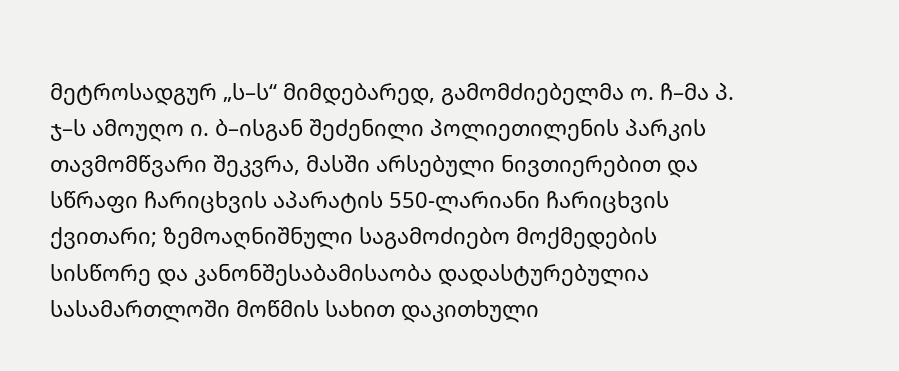მეტროსადგურ „ს–ს“ მიმდებარედ, გამომძიებელმა ო. ჩ–მა პ. ჯ–ს ამოუღო ი. ბ–ისგან შეძენილი პოლიეთილენის პარკის თავმომწვარი შეკვრა, მასში არსებული ნივთიერებით და სწრაფი ჩარიცხვის აპარატის 550-ლარიანი ჩარიცხვის ქვითარი; ზემოაღნიშნული საგამოძიებო მოქმედების სისწორე და კანონშესაბამისაობა დადასტურებულია სასამართლოში მოწმის სახით დაკითხული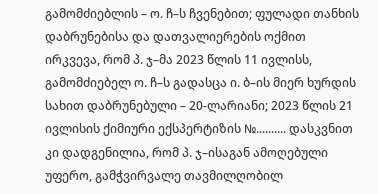გამომძიებლის – ო. ჩ–ს ჩვენებით; ფულადი თანხის დაბრუნებისა და დათვალიერების ოქმით ირკვევა, რომ პ. ჯ–მა 2023 წლის 11 ივლისს, გამომძიებელ ო. ჩ–ს გადასცა ი. ბ–ის მიერ ხურდის სახით დაბრუნებული – 20-ლარიანი; 2023 წლის 21 ივლისის ქიმიური ექსპერტიზის №.......... დასკვნით კი დადგენილია, რომ პ. ჯ–ისაგან ამოღებული უფერო, გამჭვირვალე თავმილღობილ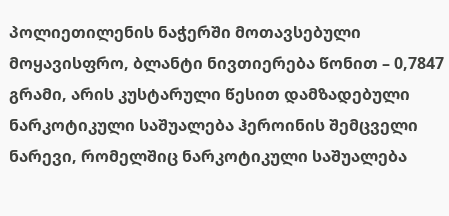პოლიეთილენის ნაჭერში მოთავსებული მოყავისფრო, ბლანტი ნივთიერება წონით – 0,7847 გრამი, არის კუსტარული წესით დამზადებული ნარკოტიკული საშუალება ჰეროინის შემცველი ნარევი, რომელშიც ნარკოტიკული საშუალება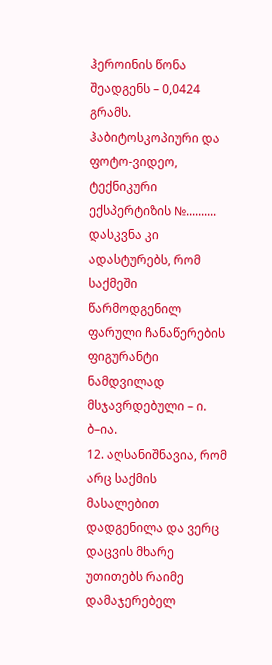ჰეროინის წონა შეადგენს – 0,0424 გრამს. ჰაბიტოსკოპიური და ფოტო-ვიდეო, ტექნიკური ექსპერტიზის №.......... დასკვნა კი ადასტურებს, რომ საქმეში წარმოდგენილ ფარული ჩანაწერების ფიგურანტი ნამდვილად მსჯავრდებული – ი. ბ–ია.
12. აღსანიშნავია, რომ არც საქმის მასალებით დადგენილა და ვერც დაცვის მხარე უთითებს რაიმე დამაჯერებელ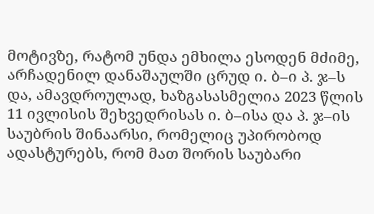მოტივზე, რატომ უნდა ემხილა ესოდენ მძიმე, არჩადენილ დანაშაულში ცრუდ ი. ბ–ი პ. ჯ–ს და, ამავდროულად, ხაზგასასმელია 2023 წლის 11 ივლისის შეხვედრისას ი. ბ–ისა და პ. ჯ–ის საუბრის შინაარსი, რომელიც უპირობოდ ადასტურებს, რომ მათ შორის საუბარი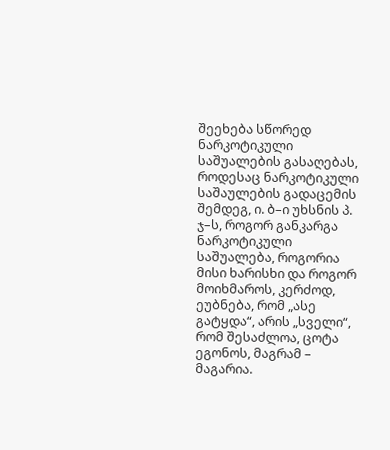შეეხება სწორედ ნარკოტიკული საშუალების გასაღებას, როდესაც ნარკოტიკული საშაულების გადაცემის შემდეგ, ი. ბ–ი უხსნის პ. ჯ–ს, როგორ განკარგა ნარკოტიკული საშუალება, როგორია მისი ხარისხი და როგორ მოიხმაროს, კერძოდ, ეუბნება, რომ „ასე გატყდა“, არის „სველი“, რომ შესაძლოა, ცოტა ეგონოს, მაგრამ – მაგარია.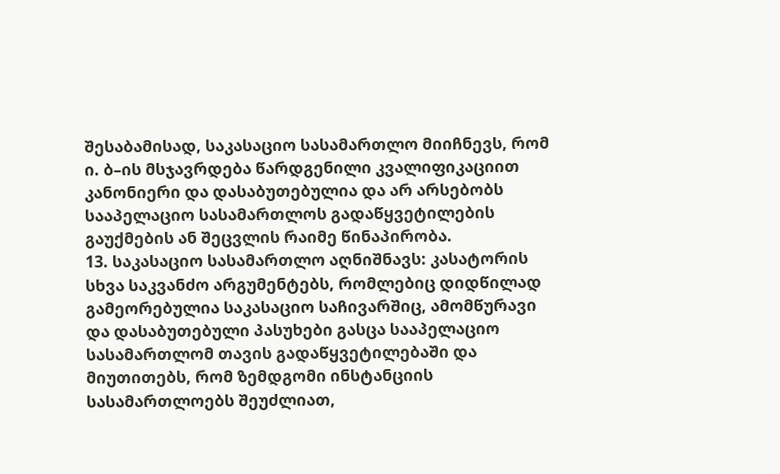შესაბამისად, საკასაციო სასამართლო მიიჩნევს, რომ ი. ბ–ის მსჯავრდება წარდგენილი კვალიფიკაციით კანონიერი და დასაბუთებულია და არ არსებობს სააპელაციო სასამართლოს გადაწყვეტილების გაუქმების ან შეცვლის რაიმე წინაპირობა.
13. საკასაციო სასამართლო აღნიშნავს: კასატორის სხვა საკვანძო არგუმენტებს, რომლებიც დიდწილად გამეორებულია საკასაციო საჩივარშიც, ამომწურავი და დასაბუთებული პასუხები გასცა სააპელაციო სასამართლომ თავის გადაწყვეტილებაში და მიუთითებს, რომ ზემდგომი ინსტანციის სასამართლოებს შეუძლიათ,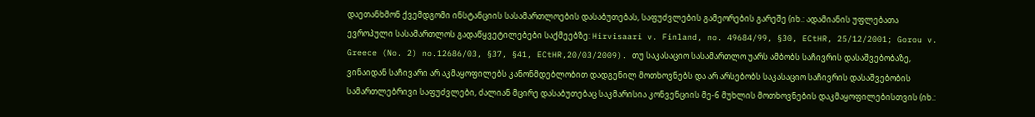დაეთანხმონ ქვემდგომი ინსტანციის სასამართლოების დასაბუთებას, საფუძვლების გამეორების გარეშე (იხ.: ადამიანის უფლებათა ევროპული სასამართლოს გადაწყვეტილებები საქმეებზე: Hirvisaari v. Finland, no. 49684/99, §30, ECtHR, 25/12/2001; Gorou v. Greece (No. 2) no.12686/03, §37, §41, ECtHR,20/03/2009). თუ საკასაციო სასამართლო უარს ამბობს საჩივრის დასაშვებობაზე, ვინაიდან საჩივარი არ აკმაყოფილებს კანონმდებლობით დადგენილ მოთხოვნებს და არ არსებობს საკასაციო საჩივრის დასაშვებობის სამართლებრივი საფუძვლები, ძალიან მცირე დასაბუთებაც საკმარისია კონვენციის მე-6 მუხლის მოთხოვნების დაკმაყოფილებისთვის (იხ.: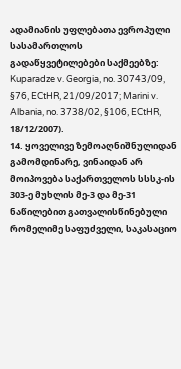ადამიანის უფლებათა ევროპული სასამართლოს გადაწყვეტილებები საქმეებზე: Kuparadze v. Georgia, no. 30743/09, §76, ECtHR, 21/09/2017; Marini v. Albania, no. 3738/02, §106, ECtHR, 18/12/2007).
14. ყოველივე ზემოაღნიშნულიდან გამომდინარე, ვინაიდან არ მოიპოვება საქართველოს სსსკ-ის 303-ე მუხლის მე-3 და მე-31 ნაწილებით გათვალისწინებული რომელიმე საფუძველი, საკასაციო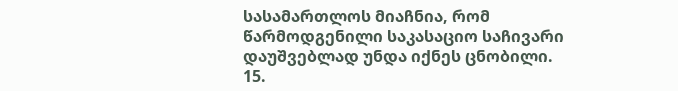სასამართლოს მიაჩნია, რომ წარმოდგენილი საკასაციო საჩივარი დაუშვებლად უნდა იქნეს ცნობილი.
15.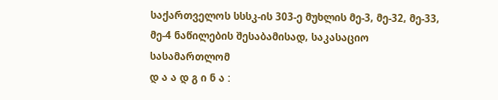საქართველოს სსსკ-ის 303-ე მუხლის მე-3, მე-32, მე-33, მე-4 ნაწილების შესაბამისად, საკასაციო სასამართლომ
დ ა ა დ გ ი ნ ა :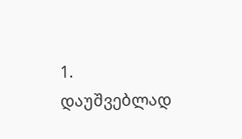1. დაუშვებლად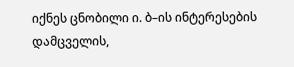იქნეს ცნობილი ი. ბ–ის ინტერესების დამცველის,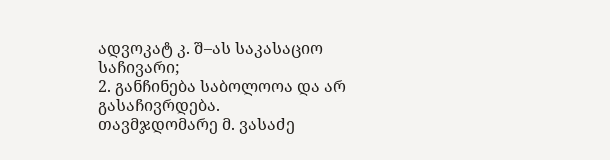ადვოკატ კ. შ–ას საკასაციო საჩივარი;
2. განჩინება საბოლოოა და არ გასაჩივრდება.
თავმჯდომარე მ. ვასაძე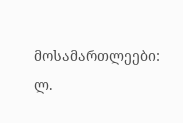მოსამართლეები: ლ.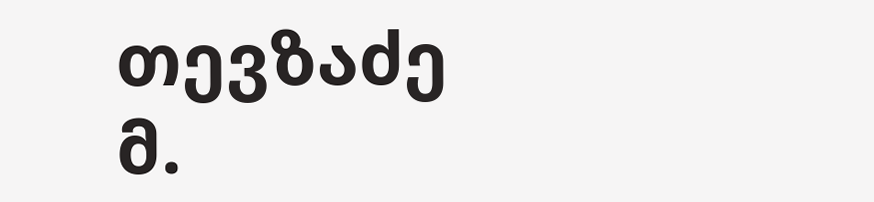თევზაძე
მ.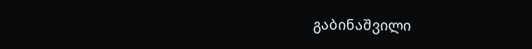გაბინაშვილი